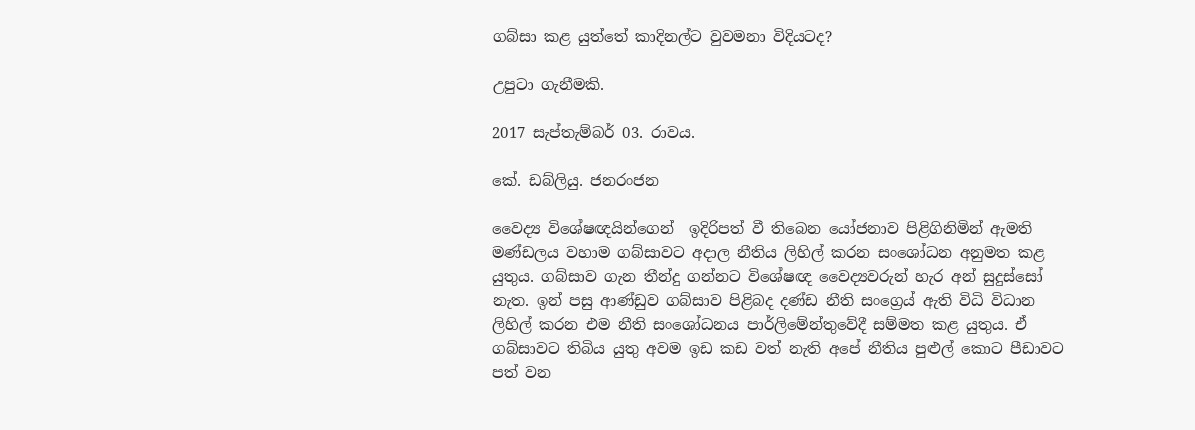ගබ්සා කළ යුත්තේ කාදිනල්ට වුවමනා විදියටද?

උපුටා ගැනීමකි.

2017 සැප්තැම්බර් 03. රාවය.

කේ. ඩබ්ලියු. ජනරංජන

වෛද්‍ය විශේෂඥයින්ගෙන්  ඉදිරිපත් වී තිබෙන යෝජනාව පිළිගිනිමින් ඇමති මණ්ඩලය වහාම ගබ්සාවට අදාල නීතිය ලිහිල් කරන සංශෝධන අනුමත කළ යුතුය. ගබ්සාව ගැන තීන්දු ගන්නට විශේෂඥ වෛද්‍යවරුන් හැර අන් සුදුස්සෝ නැත. ඉන් පසු ආණ්ඩුව ගබ්සාව පිළිබද දණ්ඩ නීති සංග්‍රෙය් ඇති විධි විධාන ලිහිල් කරන එම නීති සංශෝධනය පාර්ලිමේන්තුවේදී සම්මත කළ යුතුය. ඒ ගබ්සාවට තිබිය යුතු අවම ඉඩ කඩ වත් නැති අපේ නීතිය පුළුල් කොට පීඩාවට පත් වන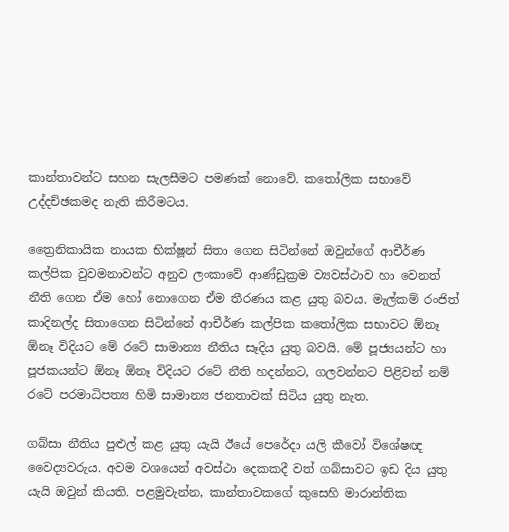කාන්තාවන්ට සහන සැලසීමට පමණක් නොවේ. කතෝලික සභාවේ උද්දච්ඡකමද නැති කිරීමටය.

ත්‍රෛනිකායික නායක භික්ෂූන් සිතා ගෙන සිටින්නේ ඔවුන්ගේ ආචීර්ණ කල්පික වුවමනාවන්ට අනුව ලංකාවේ ආණ්ඩුක්‍රම ව්‍යවස්ථාව හා වෙනත් නීති ගෙන ඒම හෝ නොගෙන ඒම තීරණය කළ යුතු බවය. මැල්කම් රංජිත් කාදිනල්ද සිතාගෙන සිටින්නේ ආචීර්ණ කල්පික කතෝලික සභාවට ඕනෑ ඕනෑ විදියට මේ රටේ සාමාන්‍ය නීතිය සෑදිය යුතු බවයි. මේ පූජ්‍යයන්ට හා පූජකයන්ට ඕනෑ ඕනෑ විදියට රටේ නීති හදන්නට, ගලවන්නට පිළිවන් නම් රටේ පරමාධිපත්‍ය හිමි සාමාන්‍ය ජනතාවක් සිටිය යුතු නැත.

ගබ්සා නීතිය පුළුල් කළ යුතු යැයි ඊයේ පෙරේදා යලි කීවෝ විශේෂඥ වෛද්‍යවරුය. අවම වශයෙන් අවස්ථා දෙකකදී වත් ගබ්සාවට ඉඩ දිය යුතු යැයි ඔවුන් කියති. පළමුවැන්න, කාන්තාවකගේ කුසෙහි මාරාන්තික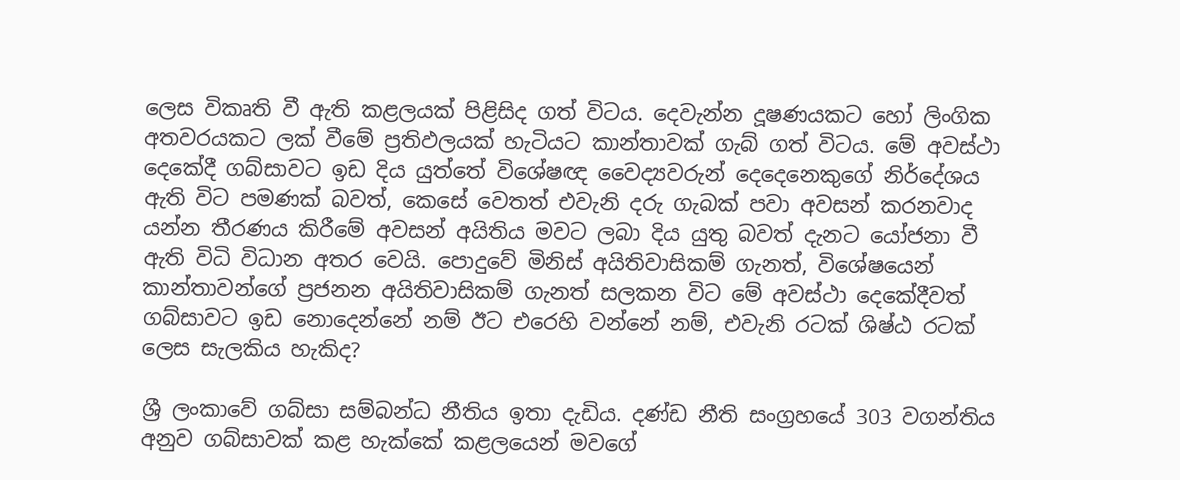ලෙස විකෘති වී ඇති කළලයක් පිළිසිද ගත් විටය. දෙවැන්න දූෂණයකට හෝ ලිංගික අතවරයකට ලක් වීමේ ප්‍රතිඵලයක් හැටියට කාන්තාවක් ගැබ් ගත් විටය. මේ අවස්ථා දෙකේදී ගබ්සාවට ඉඩ දිය යුත්තේ විශේෂඥ වෛද්‍යවරුන් දෙදෙනෙකුගේ නිර්දේශය ඇති විට පමණක් බවත්, කෙසේ වෙතත් එවැනි දරු ගැබක් පවා අවසන් කරනවාද යන්න තීරණය කිරීමේ අවසන් අයිතිය මවට ලබා දිය යුතු බවත් දැනට යෝජනා වී ඇති විධි විධාන අතර වෙයි. පොදුවේ මිනිස් අයිතිවාසිකම් ගැනත්, විශේෂයෙන් කාන්තාවන්ගේ ප්‍රජනන අයිතිවාසිකම් ගැනත් සලකන විට මේ අවස්ථා දෙකේදීවත් ගබ්සාවට ඉඩ නොදෙන්නේ නම් ඊට එරෙහි වන්නේ නම්, එවැනි රටක් ශිෂ්ඨ රටක් ලෙස සැලකිය හැකිද?

ශ්‍රී ලංකාවේ ගබ්සා සම්බන්ධ නීතිය ඉතා දැඩිය. දණ්ඩ නීති සංග්‍රහයේ 303 වගන්තිය අනුව ගබ්සාවක් කළ හැක්කේ කළලයෙන් මවගේ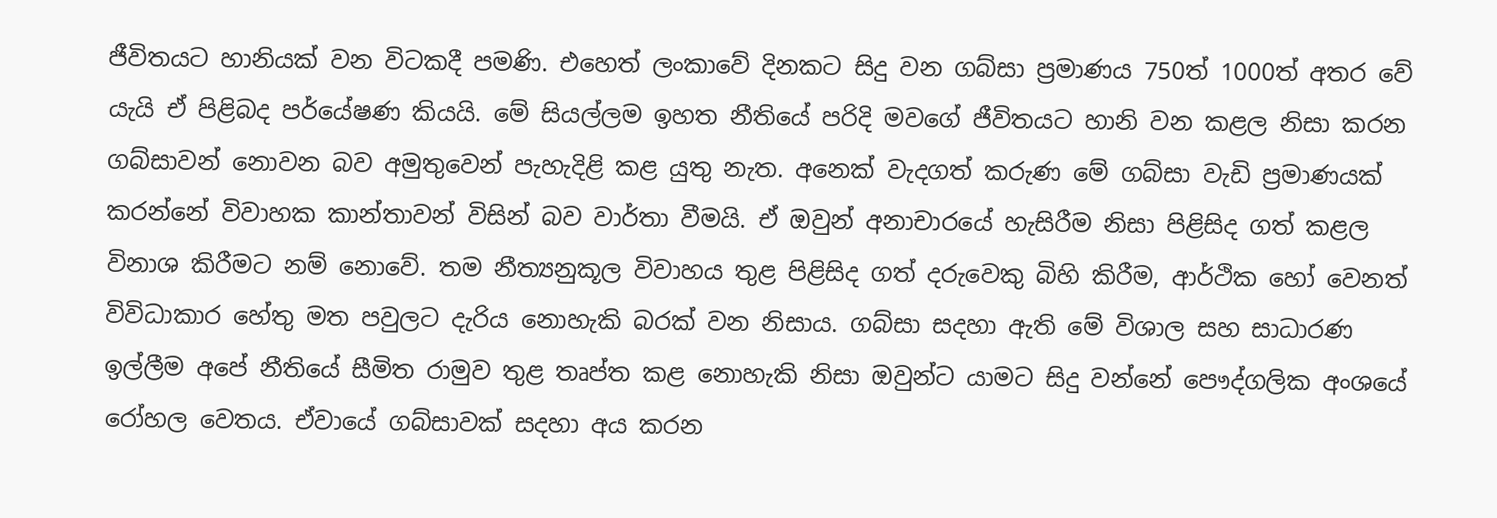ජීවිතයට හානියක් වන විටකදී පමණි. එහෙත් ලංකාවේ දිනකට සිදු වන ගබ්සා ප්‍රමාණය 750ත් 1000ත් අතර වේ යැයි ඒ පිළිබද පර්යේෂණ කියයි. මේ සියල්ලම ඉහත නීතියේ පරිදි මවගේ ජීවිතයට හානි වන කළල නිසා කරන ගබ්සාවන් නොවන බව අමුතුවෙන් පැහැදිළි කළ යුතු නැත. අනෙක් වැදගත් කරුණ මේ ගබ්සා වැඩි ප්‍රමාණයක් කරන්නේ විවාහක කාන්තාවන් විසින් බව වාර්තා වීමයි. ඒ ඔවුන් අනාචාරයේ හැසිරීම නිසා පිළිසිද ගත් කළල විනාශ කිරීමට නම් නොවේ. තම නීත්‍යනුකූල විවාහය තුළ පිළිසිද ගත් දරුවෙකු බිහි කිරීම, ආර්ථික හෝ වෙනත් විවිධාකාර හේතු මත පවුලට දැරිය නොහැකි බරක් වන නිසාය. ගබ්සා සදහා ඇති මේ විශාල සහ සාධාරණ ඉල්ලීම අපේ නීතියේ සීමිත රාමුව තුළ තෘප්ත කළ නොහැකි නිසා ඔවුන්ට යාමට සිදු වන්නේ පෞද්ගලික අංශයේ රෝහල වෙතය. ඒවායේ ගබ්සාවක් සදහා අය කරන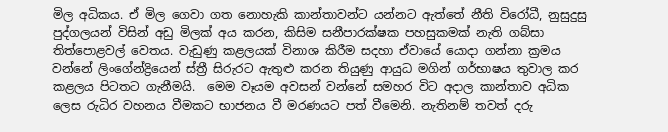මිල අධිකය. ඒ මිල ගෙවා ගත නොහැකි කාන්තාවන්ට යන්නට ඇත්තේ නීති විරෝධී, නුසුදුසු පුද්ගලයන් විසින් අඩු මිලක් අය කරන, කිසිම සනීපාරක්ෂක පහසුකමක් නැති ගබ්සා තිත්පොළවල් වෙතය. වැඩුණු කළලයක් විනාශ කිරීම සදහා ඒවායේ යොදා ගන්නා ක්‍රමය වන්නේ ලිංගේන්ද්‍රියෙන් ස්ත්‍රී සිරුරට ඇතුළු කරන තියුණු ආයුධ මගින් ගර්භාෂය තුවාල කර කළලය පිටතට ගැනීමයි.  මෙම වෑයම අවසන් වන්නේ සමහර විට අදාල කාන්තාව අධික ලෙස රුධිර වහනය වීමකට භාජනය වී මරණයට පත් වීමෙනි. නැතිනම් තවත් දරු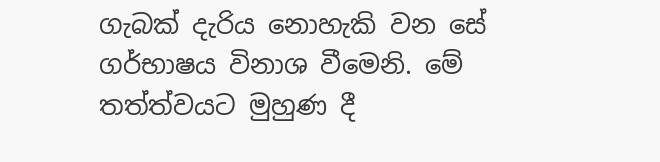ගැබක් දැරිය නොහැකි වන සේ ගර්භාෂය විනාශ වීමෙනි. මේ තත්ත්වයට මුහුණ දී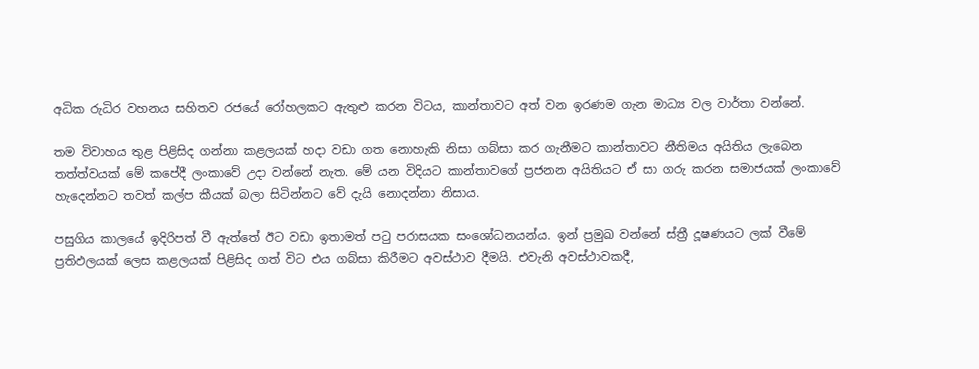අධික රුධිර වහනය සහිතව රජයේ රෝහලකට ඇතුළු කරන විටය, කාන්තාවට අත් වන ඉරණම ගැන මාධ්‍ය වල වාර්තා වන්නේ.

තම විවාහය තුළ පිළිසිද ගන්නා කළලයක් හදා වඩා ගත නොහැකි නිසා ගබ්සා කර ගැනීමට කාන්තාවට නීතිමය අයිතිය ලැබෙන තත්ත්වයක් මේ කපේදී ලංකාවේ උදා වන්නේ නැත. මේ යන විදියට කාන්තාවගේ ප්‍රජනන අයිතියට ඒ සා ගරු කරන සමාජයක් ලංකාවේ හැදෙන්නට තවත් කල්ප කීයක් බලා සිටින්නට වේ දැයි නොදන්නා නිසාය.

පසුගිය කාලයේ ඉදිරිපත් වී ඇත්තේ ඊට වඩා ඉතාමත් පටු පරාසයක සංශෝධනයන්ය. ඉන් ප්‍රමුඛ වන්නේ ස්ත්‍රී දූෂණයට ලක් වීමේ ප්‍රතිඵලයක් ලෙස කළලයක් පිළිසිද ගත් විට එය ගබ්සා කිරීමට අවස්ථාව දීමයි. එවැනි අවස්ථාවකදී,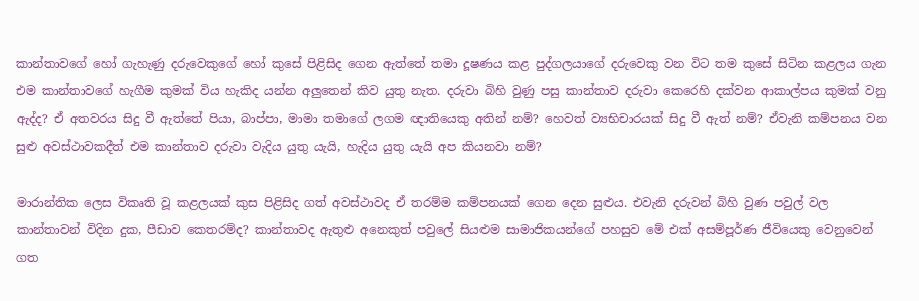කාන්තාවගේ හෝ ගැහැණු දරුවෙකුගේ හෝ කුසේ පිළිසිද ගෙන ඇත්තේ තමා දූෂණය කළ පුද්ගලයාගේ දරුවෙකු වන විට තම කුසේ සිටින කළලය ගැන එම කාන්තාවගේ හැගීම කුමක් විය හැකිද යන්න අලුතෙන් කිව යුතු නැත. දරුවා බිහි වුණු පසු කාන්තාව දරුවා කෙරෙහි දක්වන ආකාල්පය කුමක් වනු ඇද්ද? ඒ අතවරය සිදු වී ඇත්තේ පියා, බාප්පා, මාමා තමාගේ ලගම ඥාතියෙකු අතින් නම්? හෙවත් ව්‍යභිචාරයක් සිදු වී ඇත් නම්? ඒවැනි කම්පනය වන සුළු අවස්ථාවකදීත් එම කාන්තාව දරුවා වැදිය යුතු යැයි, හැදිය යුතු යැයි අප කියනවා නම්?

මාරාන්තික ලෙස විකෘති වූ කළලයක් කුස පිළිසිද ගත් අවස්ථාවද ඒ තරම්ම කම්පනයක් ගෙන දෙන සුළුය. එවැනි දරුවන් බිහි වුණ පවුල් වල කාන්තාවන් විදින දුක, පීඩාව කෙතරම්ද? කාන්තාවද ඇතුළු අනෙකුත් පවුලේ සියළුම සාමාජිකයන්ගේ පහසුව මේ එක් අසම්පූර්ණ ජීවියෙකු වෙනුවෙන් ගත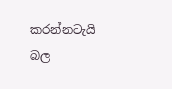කරන්නටැයි බල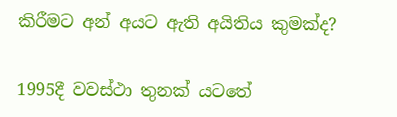කිරීමට අන් අයට ඇති අයිතිය කුමක්ද?

1995දී වවස්ථා තුනක් යටතේ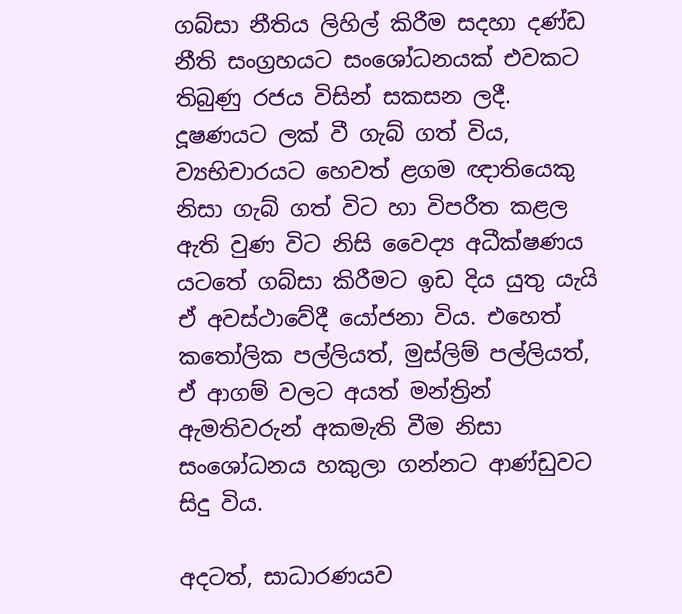ගබ්සා නීතිය ලිහිල් කිරීම සදහා දණ්ඩ නීති සංග්‍රහයට සංශෝධනයක් එවකට තිබුණු රජය විසින් සකසන ලදී. දූෂණයට ලක් වී ගැබ් ගත් විය, ව්‍යභිචාරයට හෙවත් ළගම ඥාතියෙකු නිසා ගැබ් ගත් විට හා විපරීත කළල ඇති වුණ විට නිසි වෛද්‍ය අධීක්ෂණය යටතේ ගබ්සා කිරීමට ඉඩ දිය යුතු යැයි ඒ අවස්ථාවේදී යෝජනා විය. එහෙත් කතෝලික පල්ලියත්, මුස්ලිම් පල්ලියත්, ඒ ආගම් වලට අයත් මන්ත්‍රින් ඇමතිවරුන් අකමැති වීම නිසා සංශෝධනය හකුලා ගන්නට ආණ්ඩුවට සිදු විය.

අදටත්, සාධාරණයව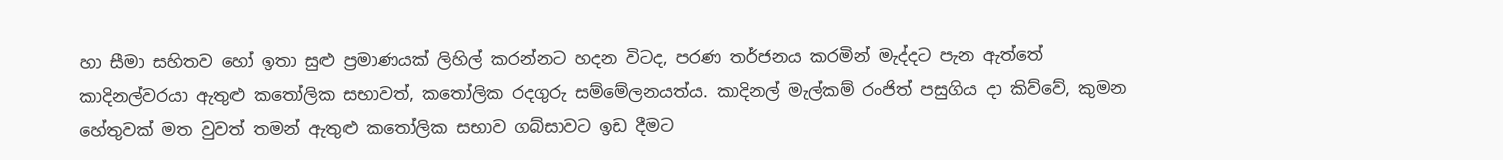හා සීමා සහිතව හෝ ඉතා සුළු ප්‍රමාණයක් ලිහිල් කරන්නට හදන විටද, පරණ තර්ජනය කරමින් මැද්දට පැන ඇත්තේ කාදිනල්වරයා ඇතුළු කතෝලික සභාවත්, කතෝලික රදගුරු සම්මේලනයත්ය. කාදිනල් මැල්කම් රංජිත් පසුගිය දා කිව්වේ, කුමන හේතුවක් මත වුවත් තමන් ඇතුළු කතෝලික සභාව ගබ්සාවට ඉඩ දීමට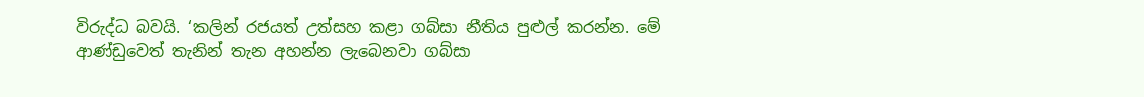විරුද්ධ බවයි. ‘කලින් රජයත් උත්සහ කළා ගබ්සා නීතිය පුළුල් කරන්න. මේ ආණ්ඩුවෙත් තැනින් තැන අහන්න ලැබෙනවා ගබ්සා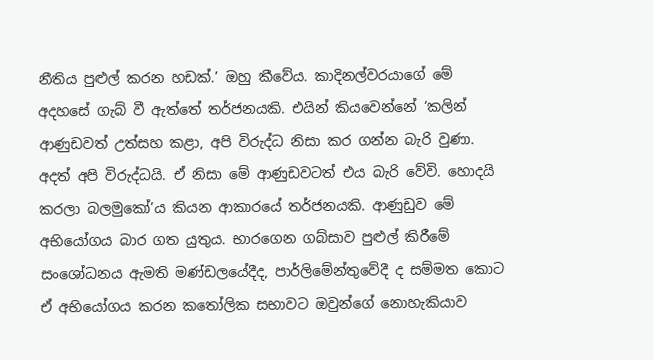නීතිය පුළුල් කරන හඩක්.’ ඔහු කීවේය. කාදිනල්වරයාගේ මේ අදහසේ ගැබ් වී ඇත්තේ තර්ජනයකි. එයින් කියවෙන්නේ ‘කලින් ආණුඩවත් උත්සහ කළා, අපි විරුද්ධ නිසා කර ගන්න බැරි වුණා. අදත් අපි විරුද්ධයි. ඒ නිසා මේ ආණුඩවටත් එය බැරි වේවි. හොදයි කරලා බලමුකෝ’ය කියන ආකාරයේ තර්ජනයකි. ආණුඩුව මේ අභියෝගය බාර ගත යුතුය. භාරගෙන ගබ්සාව පුළුල් කිරීමේ සංශෝධනය ඇමති මණ්ඩලයේදීද, පාර්ලිමේන්තුවේදී ද සම්මත කොට ඒ අභියෝගය කරන කතෝලික සභාවට ඔවුන්ගේ නොහැකියාව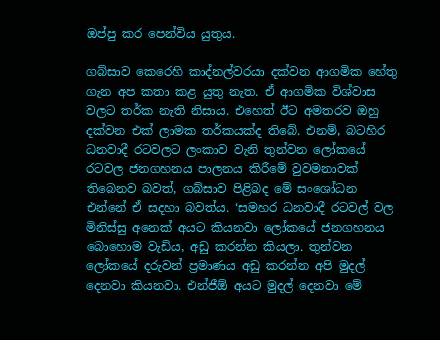ඔප්පු කර පෙන්විය යුතුය.

ගබ්සාව කෙරෙහි කාද්නල්වරයා දක්වන ආගමික හේතු ගැන අප කතා කළ යුතු නැත. ඒ ආගමික විශ්වාස වලට තර්ක නැති නිසාය. එහෙත් ඊට අමතරව ඔහු දක්වන එක් ලාමක තර්කයක්ද තිබේ. එනම්, බටහිර ධනවාදී රටවලට ලංකාව වැනි තුන්වන ලෝකයේ රටවල ජනගහනය පාලනය කිරීමේ වුවමනාවක් තිබෙනව බවත්, ගබ්සාව පිළිබද මේ සංශෝධන එන්නේ ඒ සදහා බවත්ය. ‘සමහර ධනවාදී රටවල් වල මිනිස්සු අනෙක් අයට කියනවා ලෝකයේ ජනගහනය බොහොම වැඩිය, අඩු කරන්න කියලා. තුන්වන ලෝකයේ දරුවන් ප්‍රමාණය අඩු කරන්න අපි මුදල් දෙනවා කියනවා. එන්ජීඕ අයට මුදල් දෙනවා මේ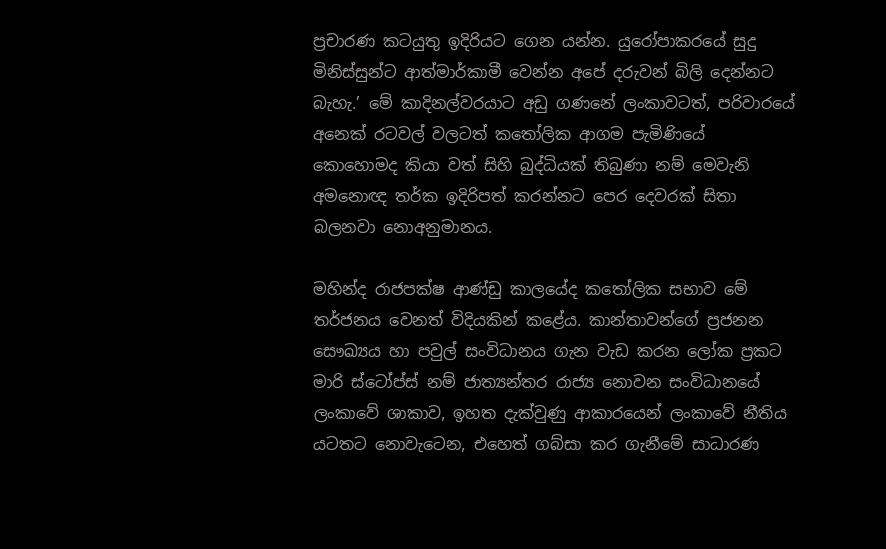ප්‍රචාරණ කටයුතු ඉදිරියට ගෙන යන්න. යුරෝපාකරයේ සුදු මිනිස්සුන්ට ආත්මාර්කාමී වෙන්න අපේ දරුවන් බිලි දෙන්නට බැහැ.’ මේ කාදිනල්වරයාට අඩු ගණනේ ලංකාවටත්, පරිවාරයේ අනෙක් රටවල් වලටත් කතෝලික ආගම පැමිණියේ කොහොමද කියා වත් සිහි බුද්ධියක් තිබුණා නම් මෙවැනි අමනොඥ තර්ක ඉදිරිපත් කරන්නට පෙර දෙවරක් සිතා බලනවා නොඅනුමානය.

මහින්ද රාජපක්ෂ ආණ්ඩු කාලයේද කතෝලික සභාව මේ තර්ජනය වෙනත් විදියකින් කළේය. කාන්තාවන්ගේ ප්‍රජනන සෞඛ්‍යය හා පවුල් සංවිධානය ගැන වැඩ කරන ලෝක ප්‍රකට මාරි ස්ටෝප්ස් නම් ජාත්‍යන්තර රාජ්‍ය නොවන සංවිධානයේ ලංකාවේ ශාකාව, ඉහත දැක්වුණු ආකාරයෙන් ලංකාවේ නීතිය යටතට නොවැටෙන, එහෙත් ගබ්සා කර ගැනීමේ සාධාරණ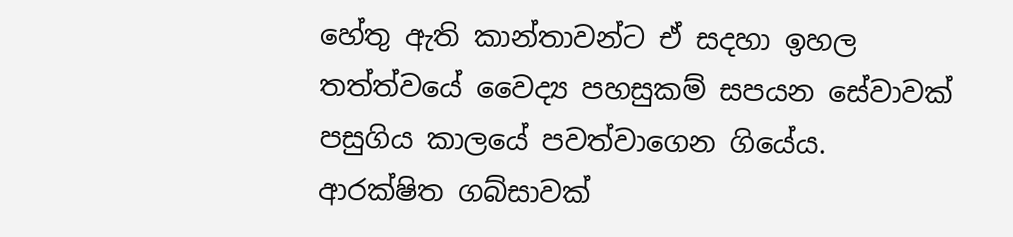හේතු ඇති කාන්තාවන්ට ඒ සදහා ඉහල තත්ත්වයේ වෛද්‍ය පහසුකම් සපයන සේවාවක් පසුගිය කාලයේ පවත්වාගෙන ගියේය. ආරක්ෂිත ගබ්සාවක්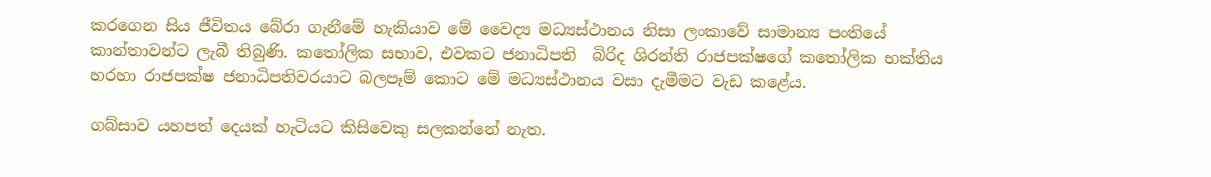කරගෙන සිය ජීවිතය බේරා ගැනීමේ හැකියාව මේ වෛද්‍ය මධ්‍යස්ථානය නිසා ලංකාවේ සාමාන්‍ය පංතියේ කාන්තාවන්ට ලැබී තිබුණි. කතෝලික සභාව, එවකට ජනාධිපති  බිරිද ශිරන්ති රාජපක්ෂගේ කතෝලික භක්තිය හරහා රාජපක්ෂ ජනාධිපතිවරයාට බලපෑම් කොට මේ මධ්‍යස්ථානය වසා දැමීමට වැඩ කළේය.

ගබ්සාව යහපත් දෙයක් හැටියට කිසිවෙකු සලකන්නේ නැත.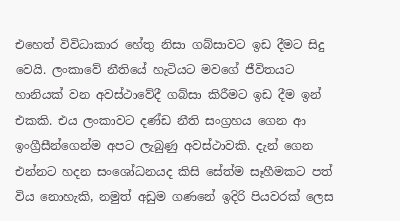එහෙත් විවිධාකාර හේතු නිසා ගබ්සාවට ඉඩ දීමට සිදු වෙයි. ලංකාවේ නීතියේ හැටියට මවගේ ජීවිතයට හානියක් වන අවස්ථාවේදී ගබ්සා කිරීමට ඉඩ දීම ඉන් එකකි. එය ලංකාවට දණ්ඩ නීති සංග්‍රහය ගෙන ආ ඉංග්‍රීසීන්ගෙන්ම අපට ලැබුණු අවස්ථාවකි. දැන් ගෙන එන්නට හදන සංශෝධනයද කිසි සේත්ම සෑහීමකට පත් විය නොහැකි, නමුත් අඩුම ගණනේ ඉදිරි පියවරක් ලෙස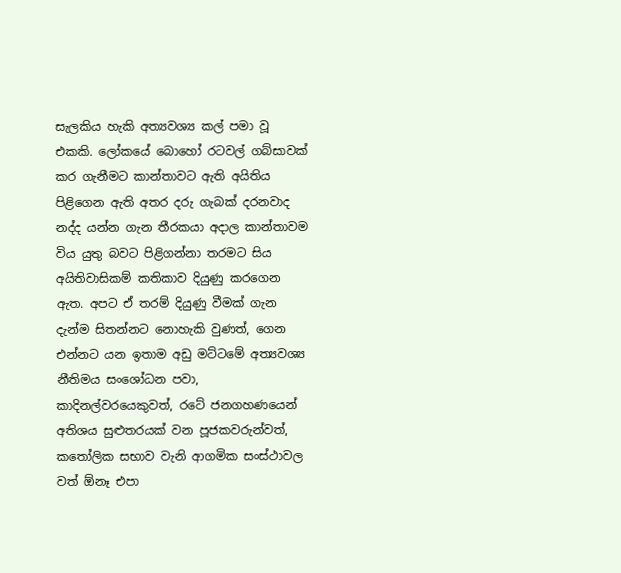සැලකිය හැකි අත්‍යවශ්‍ය කල් පමා වූ එකකි. ලෝකයේ බොහෝ රටවල් ගබ්සාවක් කර ගැනීමට කාන්තාවට ඇති අයිතිය පිළිගෙන ඇති අතර දරු ගැබක් දරනවාද නද්ද යන්න ගැන තීරකයා අදාල කාන්තාවම විය යුතු බවට පිළිගන්නා තරමට සිය අයිතිවාසිකම් කතිකාව දියුණු කරගෙන ඇත. අපට ඒ තරම් දියුණු වීමක් ගැන දැන්ම සිතන්නට නොහැකි වුණත්, ගෙන එන්නට යන ඉතාම අඩු මට්ටමේ අත්‍යවශ්‍ය නීතිමය සංශෝධන පවා, කාදිනල්වරයෙකුවත්, රටේ ජනගහණයෙන් අතිශය සුළුතරයක් වන පූජකවරුන්වත්, කතෝලික සභාව වැනි ආගමික සංස්ථාවල වත් ඕනෑ එපා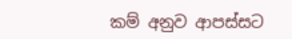කම් අනුව ආපස්සට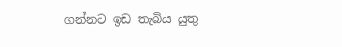ගන්නට ඉඩ තැබිය යුතු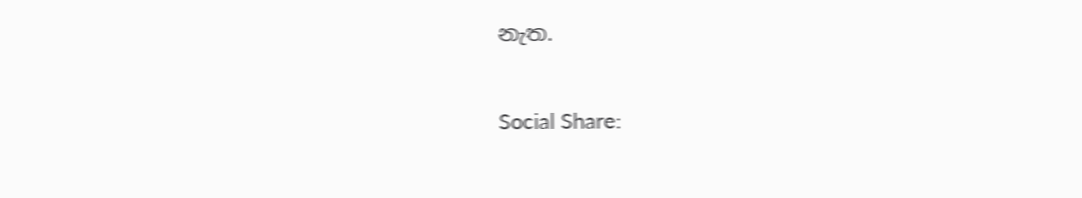නැත.

Social Share: